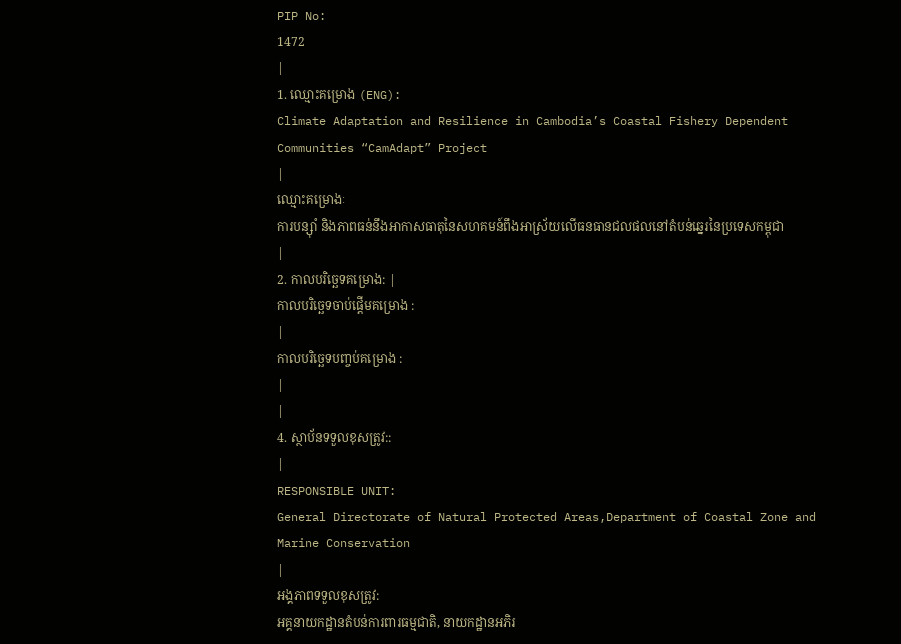PIP No:
1472
|
1. ឈ្មោះគម្រោង (ENG):
Climate Adaptation and Resilience in Cambodia’s Coastal Fishery Dependent Communities “CamAdapt” Project
|
ឈ្មោះគម្រោងៈ
ការបន្ស៊ាំ និងភាពធន់នឹងអាកាសធាតុនៃសហគមន៍ពឹងអាស្រ័យលើធនធានជលផលនៅតំបន់ឆ្នេរនៃប្រទេសកម្ពុជា
|
2. កាលបរិច្ឆេទគម្រោង: |
កាលបរិច្ឆេទចាប់ផ្តើមគម្រោង :
|
កាលបរិច្ឆេទបញ្ចប់គម្រោង :
|
|
4. ស្ថាប័នទទួលខុសត្រូវ::
|
RESPONSIBLE UNIT:
General Directorate of Natural Protected Areas,Department of Coastal Zone and Marine Conservation
|
អង្គភាពទទួលខុសត្រូវ:
អគ្គនាយកដ្ឋានតំបន់ការពារធម្មជាតិ, នាយកដ្ឋានអភិរ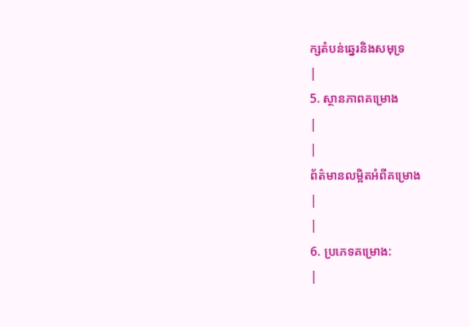ក្សតំបន់ឆ្នេរនិងសមុទ្រ
|
5. ស្ថានភាពគម្រោង
|
|
ព័ត៌មានលម្អិតអំពីគម្រោង
|
|
6. ប្រភេទគម្រោង:
|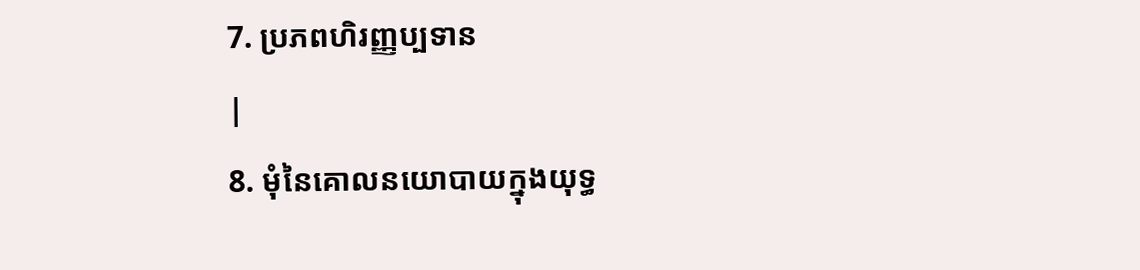7. ប្រភពហិរញ្ញប្បទាន
|
8. មុំនៃគោលនយោបាយក្នុងយុទ្ធ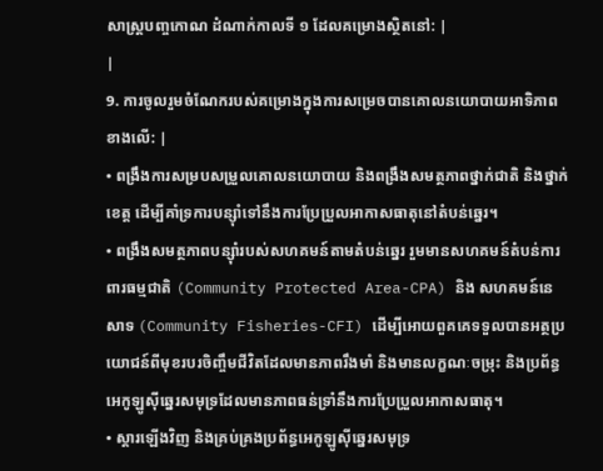សាស្រ្តបញ្ចកោណ ដំណាក់កាលទី ១ ដែលគម្រោងស្ថិតនៅ: |
|
9. ការចូលរួមចំណែករបស់គម្រោងក្នុងការសម្រេចបានគោលនយោបាយអាទិភាពខាងលើ: |
• ពង្រឹងការសម្របសម្រួលគោលនយោបាយ និងពង្រឹងសមត្ថភាពថ្នាក់ជាតិ និងថ្នាក់ខេត្ត ដើម្បីគាំទ្រការបន្ស៊ាំទៅនឹងការប្រែប្រួលអាកាសធាតុនៅតំបន់ឆ្នេរ។
• ពង្រឹងសមត្ថភាពបន្ស៊ាំរបស់សហគមន៍តាមតំបន់ឆ្នេរ រួមមានសហគមន៍តំបន់ការពារធម្មជាតិ (Community Protected Area-CPA) និង សហគមន៍នេសាទ (Community Fisheries-CFI) ដើម្បីអោយពួគគេទទួលបានអត្ថប្រយោជន៍ពីមុខរបរចិញ្ចឹមជីវិតដែលមានភាពរឹងមាំ និងមានលក្ខណៈចម្រុះ និងប្រព័ន្ធអេកូឡូស៊ីឆ្នេរសមុទ្រដែលមានភាពធន់ទ្រាំនឹងការប្រែប្រួលអាកាសធាតុ។
• ស្តារឡើងវិញ និងគ្រប់គ្រងប្រព័ន្ធអេកូឡូស៊ីឆ្នេរសមុទ្រ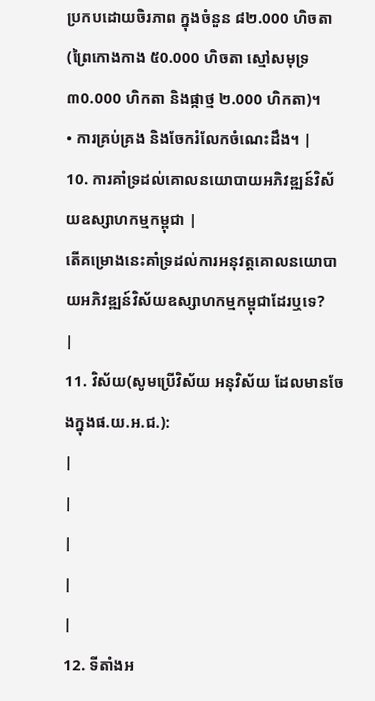ប្រកបដោយចិរភាព ក្នុងចំនួន ៨២.000 ហិចតា (ព្រៃកោងកាង ៥0.000 ហិចតា ស្មៅសមុទ្រ ៣0.000 ហិកតា និងផ្កាថ្ម ២.000 ហិកតា)។
• ការគ្រប់គ្រង និងចែករំលែកចំណេះដឹង។ |
10. ការគាំទ្រដល់គោលនយោបាយអភិវឌ្ឍន៍វិស័យឧស្សាហកម្មកម្ពុជា |
តើគម្រោងនេះគាំទ្រដល់ការអនុវត្តគោលនយោបាយអភិវឌ្ឍន៍វិស័យឧស្សាហកម្មកម្ពុជាដែរឬទេ?
|
11. វិស័យ(សូមប្រើវិស័យ អនុវិស័យ ដែលមានចែងក្នុងផ.យ.អ.ជ.):
|
|
|
|
|
12. ទីតាំងអ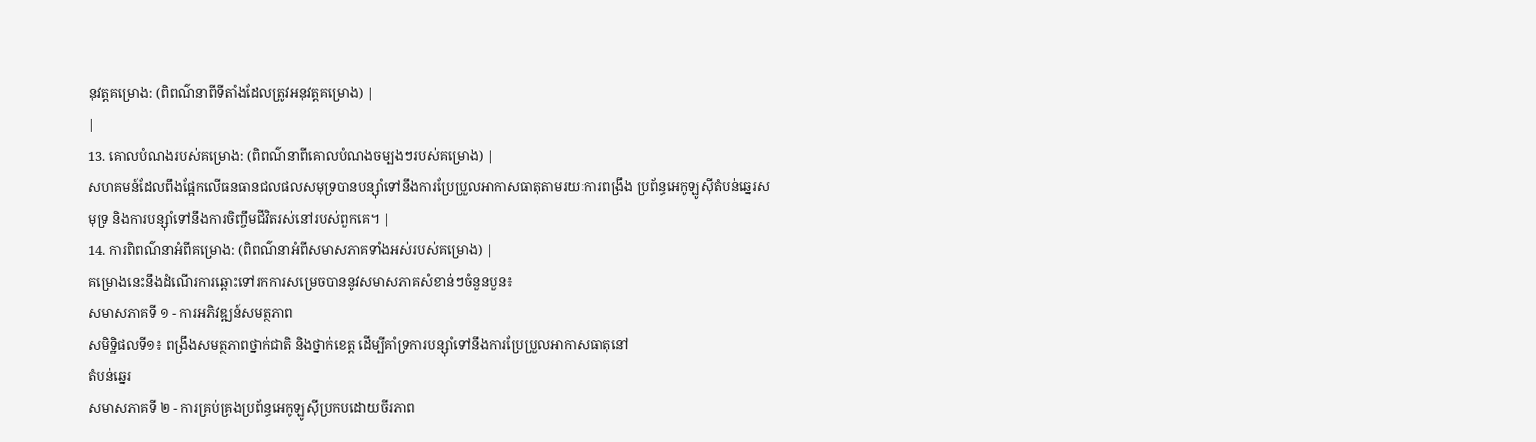នុវត្តគម្រោង: (ពិពណ៌នាពីទីតាំងដែលត្រូវអនុវត្តគម្រោង) |
|
13. គោលបំណងរបស់គម្រោង: (ពិពណ៌នាពីគោលបំណងចម្បងៗរបស់គម្រោង) |
សហគមន៍ដែលពឹងផ្អែកលើធនធានជលផលសមុទ្របានបន្ស៊ាំទៅនឹងការប្រែប្រួលអាកាសធាតុតាមរយៈការពង្រឹង ប្រព័ន្ធអេកូឡូស៊ីតំបន់ឆ្នេរសមុទ្រ និងការបន្ស៊ាំទៅនឹងការចិញ្ចឹមជីវិតរស់នៅរបស់ពួកគេ។ |
14. ការពិពណ៌នាអំពីគម្រោង: (ពិពណ៌នាអំពីសមាសភាគទាំងអស់របស់គម្រោង) |
គម្រោងនេះនឹងដំណើរការឆ្ពោះទៅរកការសម្រេចបាននូវសមាសភាគសំខាន់ៗចំនួនបួន៖
សមាសភាគទី ១ - ការអភិវឌ្ឍន៍សមត្ថភាព
សមិទ្ឋិផលទី១៖ ពង្រឹងសមត្ថភាពថ្នាក់ជាតិ និងថ្នាក់ខេត្ត ដើម្បីគាំទ្រការបន្ស៊ាំទៅនឹងការប្រែប្រួលអាកាសធាតុនៅ
តំបន់ឆ្នេរ
សមាសភាគទី ២ - ការគ្រប់គ្រងប្រព័ន្ធអេកូឡូស៊ីប្រកបដោយចីរភាព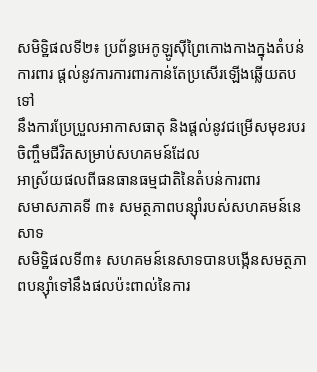សមិទ្ឋិផលទី២៖ ប្រព័ន្ធអេកូឡូស៊ីព្រៃកោងកាងក្នុងតំបន់ការពារ ផ្តល់នូវការការពារកាន់តែប្រសើរឡើងឆ្លើយតបទៅ
នឹងការប្រែប្រួលអាកាសធាតុ និងផ្តល់នូវជម្រើសមុខរបរចិញ្ចឹមជីវិតសម្រាប់សហគមន៍ដែល
អាស្រ័យផលពីធនធានធម្មជាតិនៃតំបន់ការពារ
សមាសភាគទី ៣៖ សមត្ថភាពបន្ស៊ាំរបស់សហគមន៍នេសាទ
សមិទ្ឋិផលទី៣៖ សហគមន៍នេសាទបានបង្កើនសមត្ថភាពបន្ស៊ាំទៅនឹងផលប៉ះពាល់នៃការ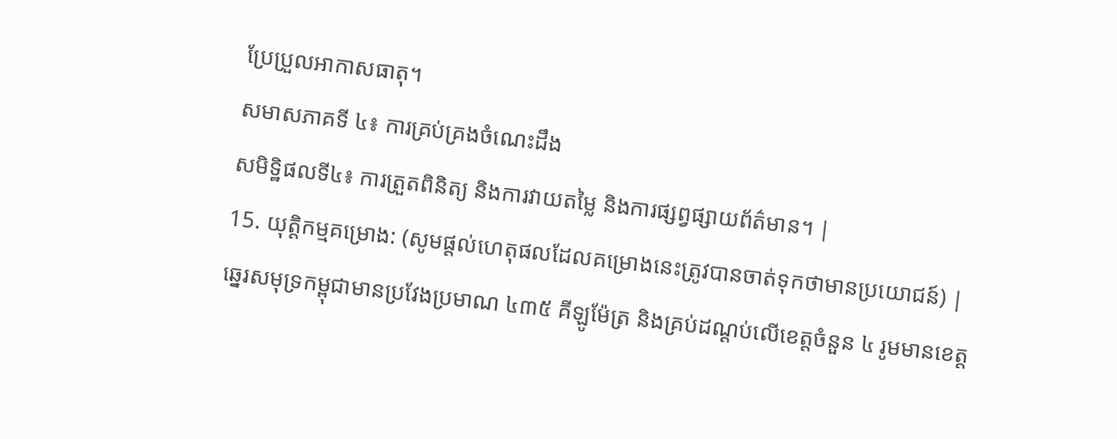ប្រែប្រួលអាកាសធាតុ។
សមាសភាគទី ៤៖ ការគ្រប់គ្រងចំណេះដឹង
សមិទ្ឋិផលទី៤៖ ការត្រួតពិនិត្យ និងការវាយតម្លៃ និងការផ្សព្វផ្សាយព័ត៌មាន។ |
15. យុត្តិកម្មគម្រោង: (សូមផ្តល់ហេតុផលដែលគម្រោងនេះត្រូវបានចាត់ទុកថាមានប្រយោជន៍) |
ឆ្នេរសមុទ្រកម្ពុជាមានប្រវែងប្រមាណ ៤៣៥ គីឡូម៉ែត្រ និងគ្រប់ដណ្តប់លើខេត្តចំនួន ៤ រូមមានខេត្ត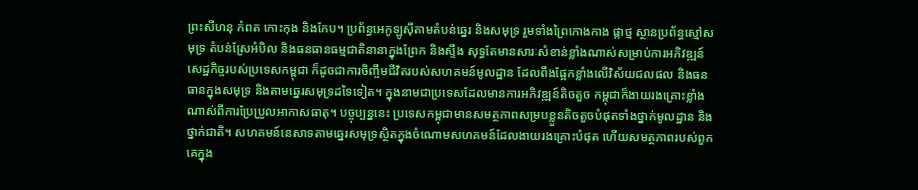ព្រះសីហនុ កំពត កោះកុង និងកែប។ ប្រព័ន្ធអេកូឡូស៊ីតាមតំបន់ឆ្នេរ និងសមុទ្រ រួមទាំងព្រៃកោងកាង ផ្កាថ្ម ស្ថានប្រព័ន្ធស្មៅសមុទ្រ តំបន់ស្រែអំបិល និងធនធានធម្មជាតិនានាក្នុងព្រែក និងស្ទឹង សុទ្ធតែមានសារៈសំខាន់ខ្លាំងណាស់សម្រាប់ការអភិវឌ្ឍន៍ សេដ្ឋកិច្ចរបស់ប្រទេសកម្ពុជា ក៏ដូចជាការចិញ្ចឹមជីវិតរបស់សហគមន៍មូលដ្ឋាន ដែលពឹងផ្អែកខ្លាំងលើវិស័យជលផល និងធនធានក្នុងសមុទ្រ និងតាមឆ្នេរសមុទ្រដទៃទៀត។ ក្នុងនាមជាប្រទេសដែលមានការអភិវឌ្ឍន៍តិចតួច កម្ពុជាក៏ងាយរងគ្រោះខ្លាំងណាស់ពីការប្រែប្រួលអាកាសធាតុ។ បច្ចុប្បន្ននេះ ប្រទេសកម្ពុជាមានសមត្ថភាពសម្របខ្លួនតិចតួចបំផុតទាំងថ្នាក់មូលដ្ឋាន និងថ្នាក់ជាតិ។ សហគមន៍នេសាទតាមឆ្នេរសមុទ្រស្ថិតក្នុងចំណោមសហគមន៍ដែលងាយរងគ្រោះបំផុត ហើយសមត្ថភាពរបស់ពួកគេក្នុង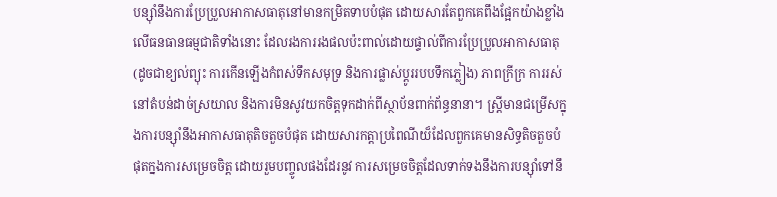បន្ស៊ាំនឹងការប្រែប្រួលអាកាសធាតុនៅមានកម្រិតទាបបំផុត ដោយសារតែពួកគេពឹងផ្អែកយ៉ាងខ្លាំងលើធនធានធម្មជាតិទាំងនោះ ដែលរងការរងផលប៉ះពាល់ដោយផ្ទាល់ពីការប្រែប្រួលអាកាសធាតុ (ដូចជាខ្យល់ព្យុះ ការកើនឡើងកំពស់ទឹកសមុទ្រ និងការផ្លាស់ប្តូររបបទឹកភ្លៀង) ភាពក្រីក្រ ការរស់នៅតំបន់ដាច់ស្រយាល និងការមិនសូវយកចិត្តទុកដាក់ពីស្ថាប័នពាក់ព័ន្ធនានា។ ស្ត្រីមានជម្រើសក្នុងការបន្ស៊ាំនឹងអាកាសធាតុតិចតួចបំផុត ដោយសារកត្តាប្រពៃណីយ៏ដែលពួកគេមានសិទ្ធតិចតួចបំផុតក្នងការសម្រេចចិត្ត ដោយរួមបញ្ចូលផងដែរនូវ ការសម្រេចចិត្តដែលទាក់ទងនឹងការបន្ស៊ាំទៅនឹ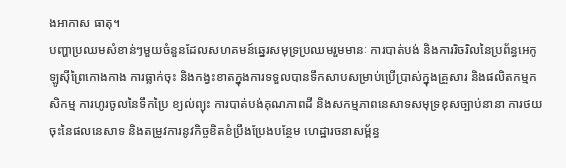ងអាកាស ធាតុ។
បញ្ហាប្រឈមសំខាន់ៗមួយចំនួនដែលសហគមន៍ឆ្នេរសមុទ្រប្រឈមរួមមានៈ ការបាត់បង់ និងការរិចរិលនៃប្រព័ន្ធអេកូឡូស៊ីព្រៃកោងកាង ការធ្លាក់ចុះ និងកង្វះខាតក្នុងការទទួលបានទឹកសាបសម្រាប់ប្រើប្រាស់ក្នុងគ្រួសារ និងផលិតកម្មកសិកម្ម ការហូរចូលនៃទឹកប្រៃ ខ្យល់ព្យុះ ការបាត់បង់គុណភាពដី និងសកម្មភាពនេសាទសមុទ្រខុសច្បាប់នានា ការថយចុះនៃផលនេសាទ និងតម្រូវការនូវកិច្ចខិតខំប្រឹងប្រែងបន្ថែម ហេដ្ឋារចនាសម្ព័ន្ធ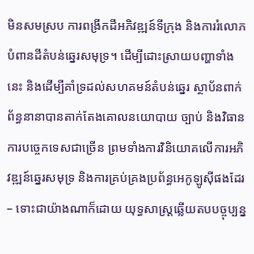មិនសមស្រប ការពង្រីកដីអភិវឌ្ឍន៍ទីក្រុង និងការរំលោភបំពានដីតំបន់ឆ្នេរសមុទ្រ។ ដើម្បីដោះស្រាយបញ្ហាទាំងនេះ និងដើម្បីគាំទ្រដល់សហគមន៍តំបន់ឆ្នេរ ស្ថាប័នពាក់ព័ន្ធនានាបានតាក់តែងគោលនយោបាយ ច្បាប់ និងវិធានការបច្ចេកទេសជាច្រើន ព្រមទាំងការវិនិយោគលើការអភិវឌ្ឍន៍ឆ្នេរសមុទ្រ និងការគ្រប់គ្រងប្រព័ន្ធអេកូឡូស៊ីផងដែរ – ទោះជាយ៉ាងណាក៏ដោយ យុទ្ធសាស្ត្រឆ្លើយតបបច្ចុប្បន្ន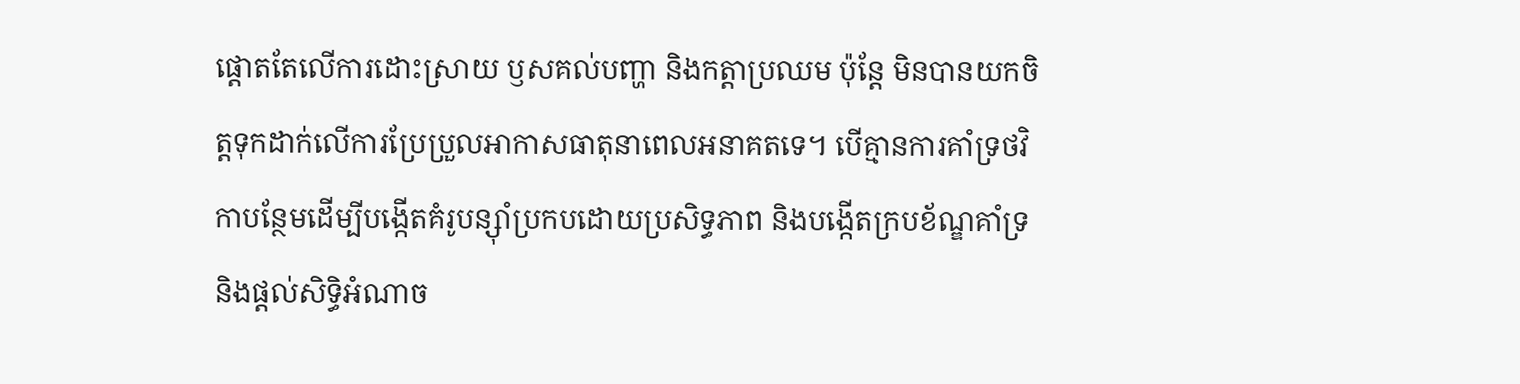ផ្តោតតែលើការដោះស្រាយ ឫសគល់បញ្ហា និងកត្តាប្រឈម ប៉ុន្តែ មិនបានយកចិត្តទុកដាក់លើការប្រែប្រួលអាកាសធាតុនាពេលអនាគតទេ។ បើគ្មានការគាំទ្រថវិកាបន្ថែមដើម្បីបង្កើតគំរូបន្ស៊ាំប្រកបដោយប្រសិទ្ធភាព និងបង្កើតក្របខ័ណ្ឌគាំទ្រ និងផ្តល់សិទ្ធិអំណាច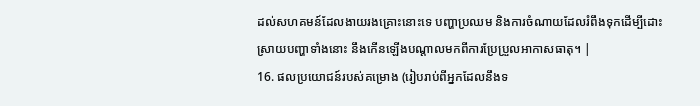ដល់សហគមន៍ដែលងាយរងគ្រោះនោះទេ បញ្ហាប្រឈម និងការចំណាយដែលរំពឹងទុកដើម្បីដោះស្រាយបញ្ហាទាំងនោះ នឹងកើនឡើងបណ្តាលមកពីការប្រែប្រួលអាកាសធាតុ។ |
16. ផលប្រយោជន៍របស់គម្រោង (រៀបរាប់ពីអ្នកដែលនឹងទ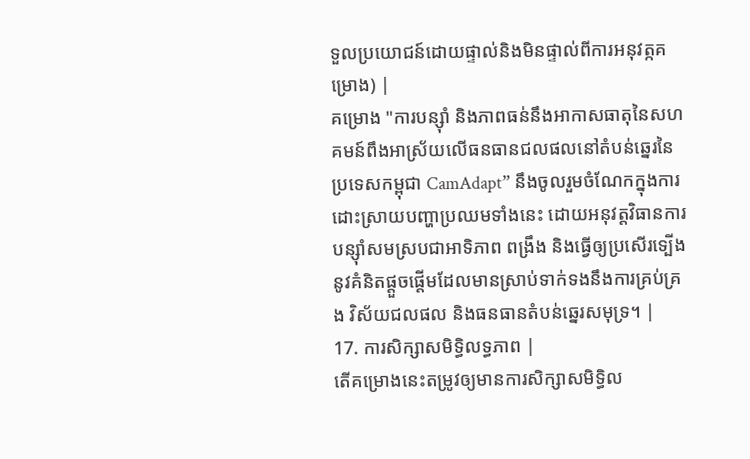ទួលប្រយោជន៍ដោយផ្ទាល់និងមិនផ្ទាល់ពីការអនុវត្កគម្រោង) |
គម្រោង "ការបន្ស៊ាំ និងភាពធន់នឹងអាកាសធាតុនៃសហគមន៍ពឹងអាស្រ័យលើធនធានជលផលនៅតំបន់ឆ្នេរនៃប្រទេសកម្ពុជា CamAdapt” នឹងចូលរួមចំណែកក្នុងការដោះស្រាយបញ្ហាប្រឈមទាំងនេះ ដោយអនុវត្តវិធានការបន្ស៊ាំសមស្របជាអាទិភាព ពង្រឹង និងធ្វើឲ្យប្រសើរទ្បើងនូវគំនិតផ្តួចផ្តើមដែលមានស្រាប់ទាក់ទងនឹងការគ្រប់គ្រង វិស័យជលផល និងធនធានតំបន់ឆ្នេរសមុទ្រ។ |
17. ការសិក្សាសមិទ្ធិលទ្ធភាព |
តើគម្រោងនេះតម្រូវឲ្យមានការសិក្សាសមិទ្ធិល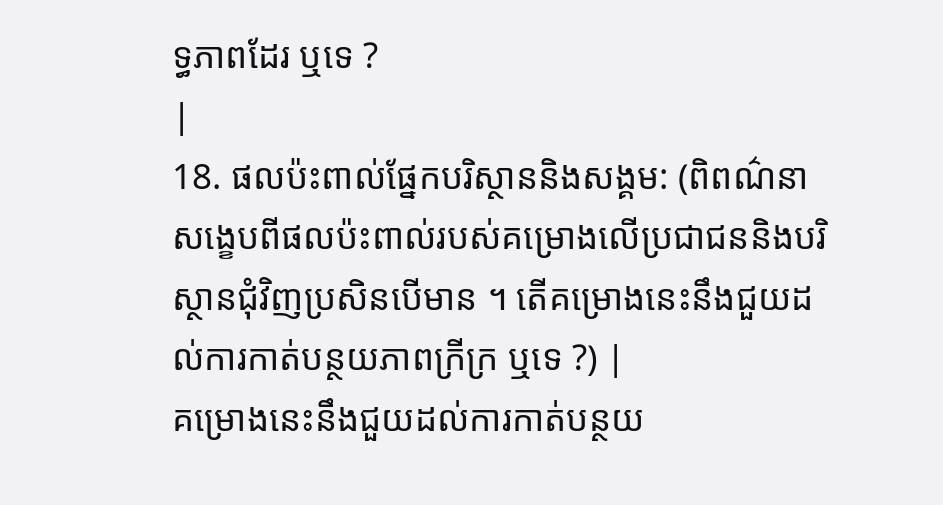ទ្ធភាពដែរ ឬទេ ?
|
18. ផលប៉ះពាល់ផ្នែកបរិស្ថាននិងសង្គម: (ពិពណ៌នាសង្ខេបពីផលប៉ះពាល់របស់គម្រោងលើប្រជាជននិងបរិស្ថានជុំវិញប្រសិនបើមាន ។ តើគម្រោងនេះនឹងជួយដល់ការកាត់បន្ថយភាពក្រីក្រ ឬទេ ?) |
គម្រោងនេះនឹងជួយដល់ការកាត់បន្ថយ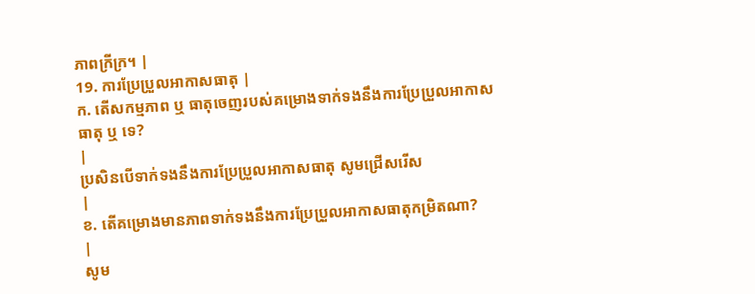ភាពក្រីក្រ។ |
19. ការប្រែប្រួលអាកាសធាតុ |
ក. តើសកម្មភាព ឬ ធាតុចេញរបស់គម្រោងទាក់ទងនឹងការប្រែប្រួលអាកាសធាតុ ឬ ទេ?
|
ប្រសិនបើទាក់ទងនឹងការប្រែប្រួលអាកាសធាតុ សូមជ្រើសរើស
|
ខ. តើគម្រោងមានភាពទាក់ទងនឹងការប្រែប្រួលអាកាសធាតុកម្រិតណា?
|
សូម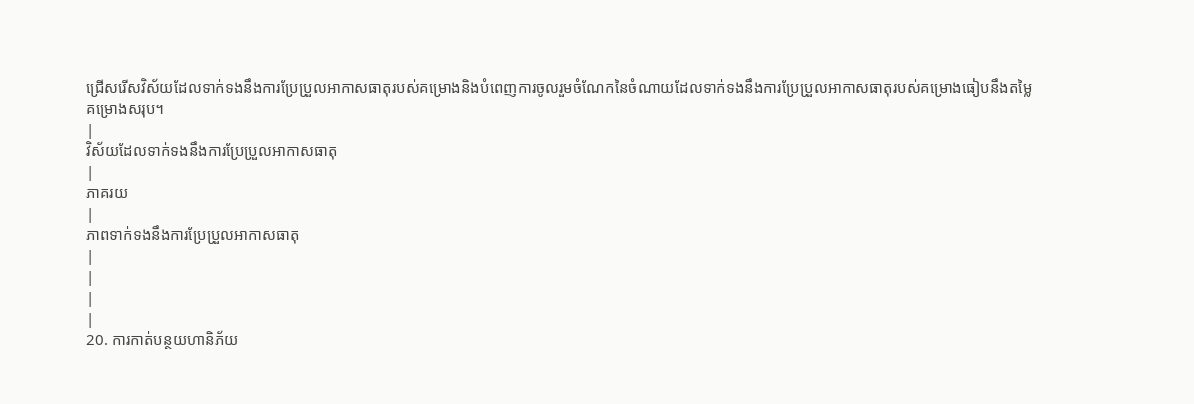ជ្រើសរើសវិស័យដែលទាក់ទងនឹងការប្រែប្រួលអាកាសធាតុរបស់គម្រោងនិងបំពេញការចូលរួមចំណែកនៃចំណាយដែលទាក់ទងនឹងការប្រែប្រួលអាកាសធាតុរបស់គម្រោងធៀបនឹងតម្លៃគម្រោងសរុប។
|
វិស័យដែលទាក់ទងនឹងការប្រែប្រួលអាកាសធាតុ
|
ភាគរយ
|
ភាពទាក់ទងនឹងការប្រែប្រួលអាកាសធាតុ
|
|
|
|
20. ការកាត់បន្ថយហានិភ័យ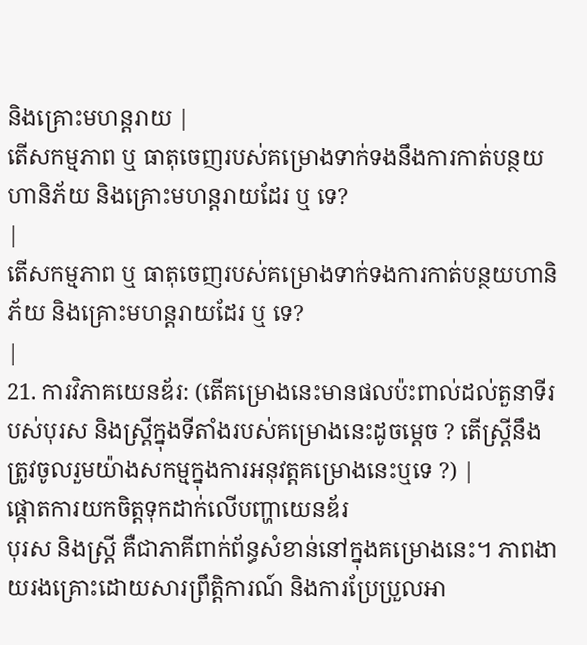និងគ្រោះមហន្តរាយ |
តើសកម្មភាព ឬ ធាតុចេញរបស់គម្រោងទាក់ទងនឹងការកាត់បន្ថយហានិភ័យ និងគ្រោះមហន្តរាយដែរ ឬ ទេ?
|
តើសកម្មភាព ឬ ធាតុចេញរបស់គម្រោងទាក់ទងការកាត់បន្ថយហានិភ័យ និងគ្រោះមហន្តរាយដែរ ឬ ទេ?
|
21. ការវិភាគយេនឌ័រ: (តើគម្រោងនេះមានផលប៉ះពាល់ដល់តួនាទីរបស់បុរស និងស្ត្រីក្នុងទីតាំងរបស់គម្រោងនេះដូចម្តេច ? តើស្ត្រីនឹងត្រូវចូលរួមយ៉ាងសកម្មក្នុងការអនុវត្តគម្រោងនេះឬទេ ?) |
ផ្តោតការយកចិត្តទុកដាក់លើបញ្ហាយេនឌ័រ
បុរស និងស្ត្រី គឺជាភាគីពាក់ព័ន្ធសំខាន់នៅក្នុងគម្រោងនេះ។ ភាពងាយរងគ្រោះដោយសារព្រឹត្តិការណ៍ និងការប្រែប្រួលអា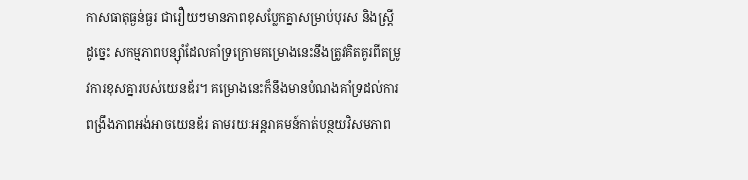កាសធាតុធ្ងន់ធ្ងរ ជារឿយៗមានភាពខុសប្លែកគ្នាសម្រាប់បុរស និងស្ត្រី ដូច្នេះ សកម្មភាពបន្ស៊ាំដែលគាំទ្រក្រោមគម្រោងនេះនឹងត្រូវគិតគូរពីតម្រូវការខុសគ្នារបស់យេនឌ័រ។ គម្រោងនេះក៏នឹងមានបំណងគាំទ្រដល់ការពង្រឹងភាពអង់អាចយេនឌ័រ តាមរយៈអន្តរាគមន៍កាត់បន្ថយវិសមភាព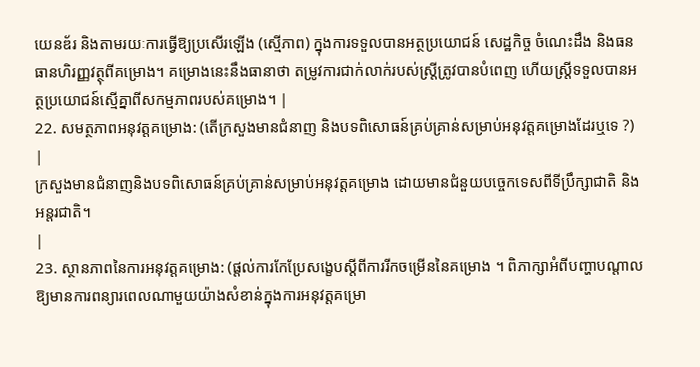យេនឌ័រ និងតាមរយៈការធ្វើឱ្យប្រសើរឡើង (ស្មើភាព) ក្នុងការទទួលបានអត្ថប្រយោជន៍ សេដ្ឋកិច្ច ចំណេះដឹង និងធនធានហិរញ្ញវត្ថុពីគម្រោង។ គម្រោងនេះនឹងធានាថា តម្រូវការជាក់លាក់របស់ស្ត្រីត្រូវបានបំពេញ ហើយស្ត្រីទទួលបានអត្ថប្រយោជន៍ស្មើគ្នាពីសកម្មភាពរបស់គម្រោង។ |
22. សមត្ថភាពអនុវត្ដគម្រោង: (តើក្រសួងមានជំនាញ និងបទពិសោធន៍គ្រប់គ្រាន់សម្រាប់អនុវត្តគម្រោងដែរឬទេ ?) |
ក្រសួងមានជំនាញនិងបទពិសោធន៍គ្រប់គ្រាន់សម្រាប់អនុវត្តគម្រោង ដោយមានជំនួយបច្ចេកទេសពីទីប្រឹក្សាជាតិ និងអន្តរជាតិ។
|
23. ស្ថានភាពនៃការអនុវត្តគម្រោង: (ផ្តល់ការកែប្រែសង្ខេបស្តីពីការរីកចម្រើននៃគម្រោង ។ ពិភាក្សាអំពីបញ្ហាបណ្តាលឱ្យមានការពន្យារពេលណាមួយយ៉ាងសំខាន់ក្នុងការអនុវត្តគម្រោ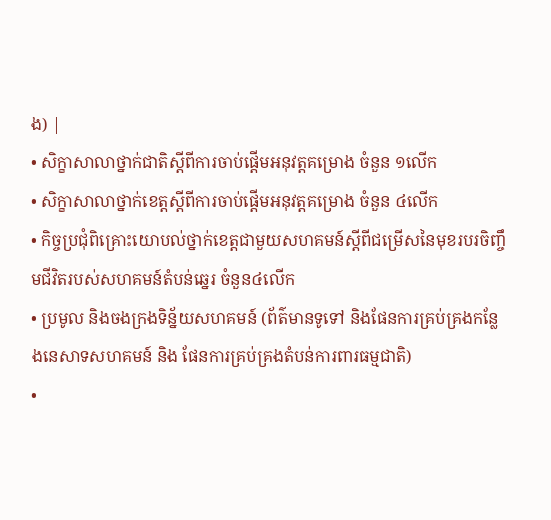ង) |
• សិក្ខាសាលាថ្នាក់ជាតិស្តីពីការចាប់ផ្តើមអនុវត្តគម្រោង ចំនួន ១លើក
• សិក្ខាសាលាថ្នាក់ខេត្តស្តីពីការចាប់ផ្តើមអនុវត្តគម្រោង ចំនួន ៤លើក
• កិច្ចប្រជុំពិគ្រោះយោបល់ថ្នាក់ខេត្តជាមួយសហគមន៍ស្តីពីជម្រើសនៃមុខរបរចិញ្ចឹមជីវិតរបស់សហគមន៍តំបន់ឆ្នេរ ចំនួន៤លើក
• ប្រមូល និងចងក្រងទិន្ន័យសហគមន៍ (ព័ត៌មានទូទៅ និងផែនការគ្រប់គ្រងកន្លែងនេសាទសហគមន៍ និង ផែនការគ្រប់គ្រងតំបន់ការពារធម្មជាតិ)
•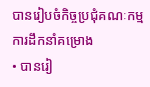បានរៀបចំកិច្ចប្រជុំគណៈកម្មការដឹកនាំគម្រោង
• បានរៀ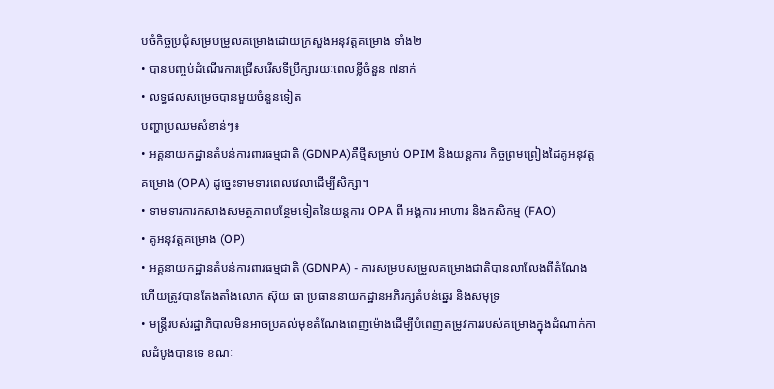បចំកិច្ចប្រជុំសម្របម្រួលគម្រោងដោយក្រសួងអនុវត្តគម្រោង ទាំង២
• បានបញ្ចប់ដំណើរការជ្រើសរើសទីប្រឹក្សារយៈពេលខ្លីចំនួន ៧នាក់
• លទ្ធផលសម្រេចបានមួយចំនួនទៀត
បញ្ហាប្រឈមសំខាន់ៗ៖
• អគ្គនាយកដ្ឋានតំបន់ការពារធម្មជាតិ (GDNPA)គឺថ្មីសម្រាប់ OPIM និងយន្តការ កិច្ចព្រមព្រៀងដៃគូអនុវត្តគម្រោង (OPA) ដូច្នេះទាមទារពេលវេលាដើម្បីសិក្សា។
• ទាមទារការកសាងសមត្ថភាពបន្ថែមទៀតនៃយន្តការ OPA ពី អង្គការ អាហារ និងកសិកម្ម (FAO)
• គូអនុវត្តគម្រោង (OP)
• អគ្គនាយកដ្ឋានតំបន់ការពារធម្មជាតិ (GDNPA) - ការសម្របសម្រួលគម្រោងជាតិបានលាលែងពីតំណែង ហើយត្រូវបានតែងតាំងលោក ស៊ុយ ធា ប្រធាននាយកដ្ឋានអភិរក្សតំបន់ឆ្នេរ និងសមុទ្រ
• មន្រ្តីរបស់រដ្ឋាភិបាលមិនអាចប្រគល់មុខតំណែងពេញម៉ោងដើម្បីបំពេញតម្រូវការរបស់គម្រោងក្នុងដំណាក់កាលដំបូងបានទេ ខណៈ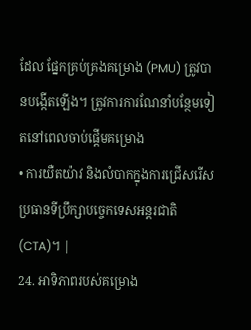ដែល ផ្នែកគ្រប់គ្រងគម្រោង (PMU) ត្រូវបានបង្កើតឡើង។ ត្រូវការការណែនាំបន្ថែមទៀតនៅពេលចាប់ផ្តើមគម្រោង
• ការយឺតយ៉ាវ និងលំបាកក្នុងការជ្រើសរើសប្រធានទីប្រឹក្សាបច្ចេកទេសអន្តរជាតិ (CTA)។ |
24. អាទិភាពរបស់គម្រោង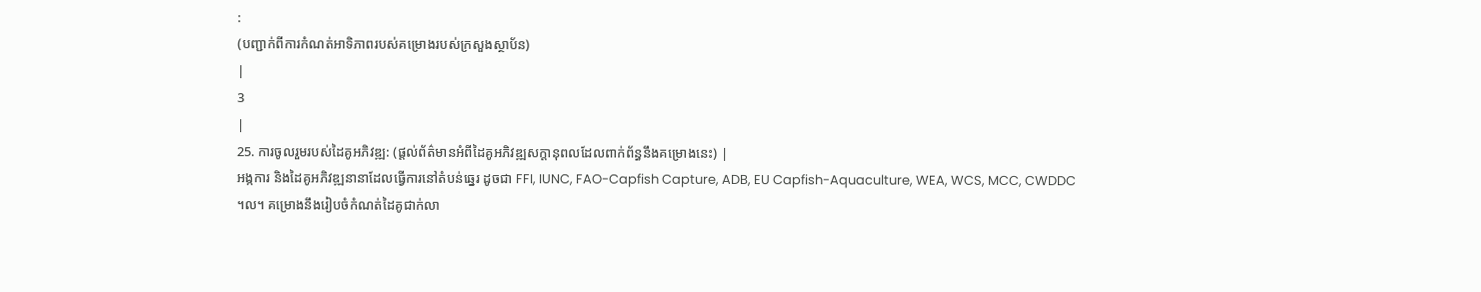:
(បញ្ជាក់ពីការកំណត់អាទិភាពរបស់គម្រោងរបស់ក្រសួងស្ថាប័ន)
|
3
|
25. ការចូលរួមរបស់ដៃគូអភិវឌ្ឍ: (ផ្តល់ព័ត៌មានអំពីដៃគូអភិវឌ្ឍសក្តានុពលដែលពាក់ព័ន្ធនឹងគម្រោងនេះ) |
អង្កការ និងដៃគូអភិវឌ្ឍនានាដែលធ្វើការនៅតំបន់ឆ្នេរ ដូចជា FFI, IUNC, FAO-Capfish Capture, ADB, EU Capfish-Aquaculture, WEA, WCS, MCC, CWDDC ។ល។ គម្រោងនឹងរៀបចំកំណត់ដៃគូជាក់លា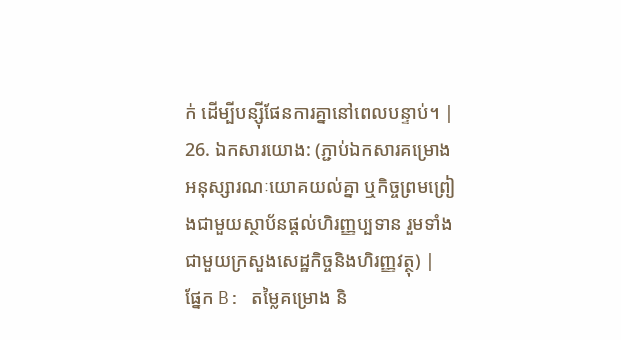ក់ ដើម្បីបន្ស៊ីផែនការគ្នានៅពេលបន្ទាប់។ |
26. ឯកសារយោង: (ភ្ជាប់ឯកសារគម្រោង អនុស្សារណៈយោគយល់គ្នា ឬកិច្ចព្រមព្រៀងជាមួយស្ថាប័នផ្តល់ហិរញ្ញប្បទាន រួមទាំងជាមួយក្រសួងសេដ្ឋកិច្ចនិងហិរញ្ញវត្ថុ) |
ផ្នែក B: តម្លៃគម្រោង និ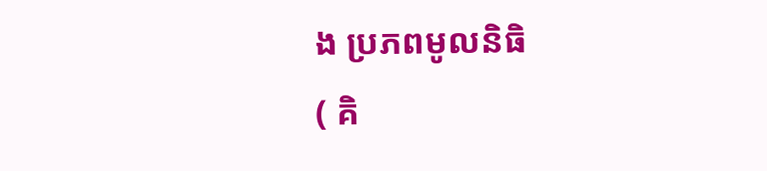ង ប្រភពមូលនិធិ
( គិ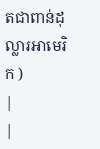តជាពាន់ដុល្លារអាមេរិក )
|
|